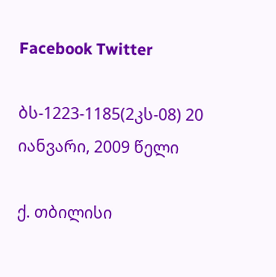Facebook Twitter

ბს-1223-1185(2კს-08) 20 იანვარი, 2009 წელი

ქ. თბილისი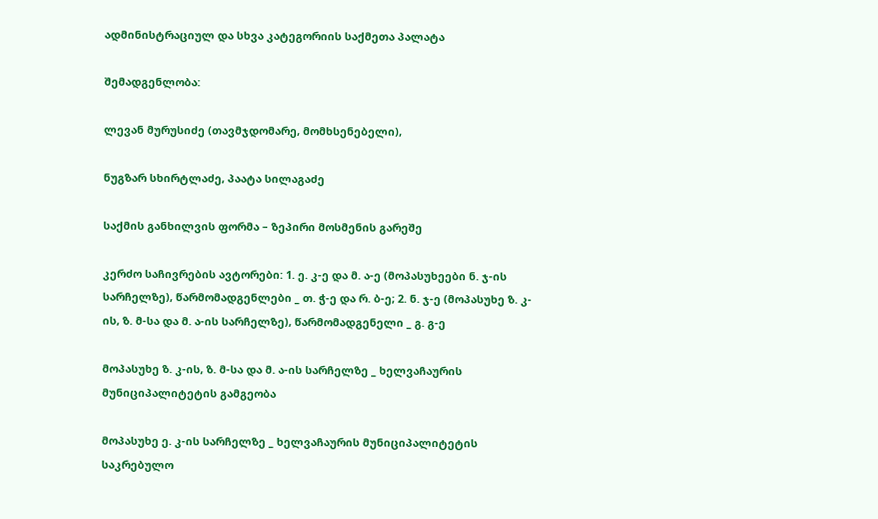ადმინისტრაციულ და სხვა კატეგორიის საქმეთა პალატა

შემადგენლობა:

ლევან მურუსიძე (თავმჯდომარე, მომხსენებელი),

ნუგზარ სხირტლაძე, პაატა სილაგაძე

საქმის განხილვის ფორმა – ზეპირი მოსმენის გარეშე

კერძო საჩივრების ავტორები: 1. ე. კ-ე და მ. ა-ე (მოპასუხეები ნ. ჯ-ის სარჩელზე), წარმომადგენლები _ თ. ჭ-ე და რ. ბ-ე; 2. ნ. ჯ-ე (მოპასუხე ზ. კ-ის, ზ. მ-სა და მ. ა-ის სარჩელზე), წარმომადგენელი _ გ. გ-ე

მოპასუხე ზ. კ-ის, ზ. მ-სა და მ. ა-ის სარჩელზე _ ხელვაჩაურის მუნიციპალიტეტის გამგეობა

მოპასუხე ე. კ-ის სარჩელზე _ ხელვაჩაურის მუნიციპალიტეტის საკრებულო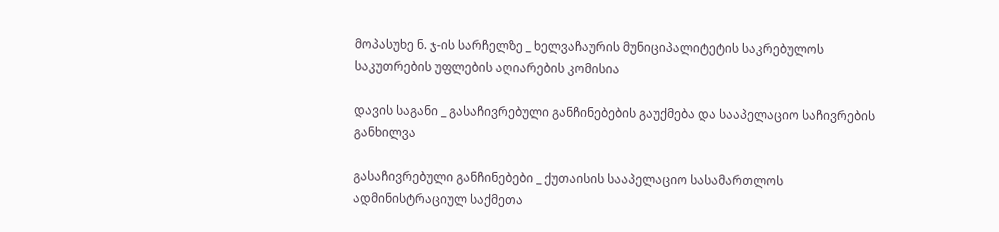მოპასუხე ნ. ჯ-ის სარჩელზე _ ხელვაჩაურის მუნიციპალიტეტის საკრებულოს საკუთრების უფლების აღიარების კომისია

დავის საგანი _ გასაჩივრებული განჩინებების გაუქმება და სააპელაციო საჩივრების განხილვა

გასაჩივრებული განჩინებები _ ქუთაისის სააპელაციო სასამართლოს ადმინისტრაციულ საქმეთა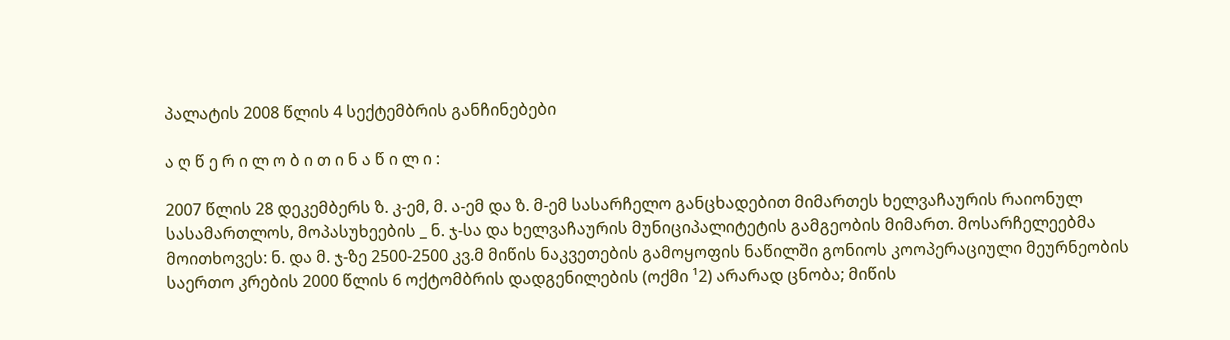პალატის 2008 წლის 4 სექტემბრის განჩინებები

ა ღ წ ე რ ი ლ ო ბ ი თ ი ნ ა წ ი ლ ი :

2007 წლის 28 დეკემბერს ზ. კ-ემ, მ. ა-ემ და ზ. მ-ემ სასარჩელო განცხადებით მიმართეს ხელვაჩაურის რაიონულ სასამართლოს, მოპასუხეების _ ნ. ჯ-სა და ხელვაჩაურის მუნიციპალიტეტის გამგეობის მიმართ. მოსარჩელეებმა მოითხოვეს: ნ. და მ. ჯ-ზე 2500-2500 კვ.მ მიწის ნაკვეთების გამოყოფის ნაწილში გონიოს კოოპერაციული მეურნეობის საერთო კრების 2000 წლის 6 ოქტომბრის დადგენილების (ოქმი ¹2) არარად ცნობა; მიწის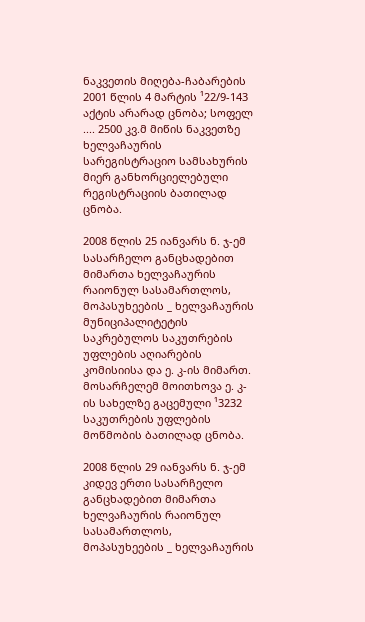ნაკვეთის მიღება-ჩაბარების 2001 წლის 4 მარტის ¹22/9-143 აქტის არარად ცნობა; სოფელ .... 2500 კვ.მ მიწის ნაკვეთზე ხელვაჩაურის სარეგისტრაციო სამსახურის მიერ განხორციელებული რეგისტრაციის ბათილად ცნობა.

2008 წლის 25 იანვარს ნ. ჯ-ემ სასარჩელო განცხადებით მიმართა ხელვაჩაურის რაიონულ სასამართლოს, მოპასუხეების _ ხელვაჩაურის მუნიციპალიტეტის საკრებულოს საკუთრების უფლების აღიარების კომისიისა და ე. კ-ის მიმართ. მოსარჩელემ მოითხოვა ე. კ-ის სახელზე გაცემული ¹3232 საკუთრების უფლების მოწმობის ბათილად ცნობა.

2008 წლის 29 იანვარს ნ. ჯ-ემ კიდევ ერთი სასარჩელო განცხადებით მიმართა ხელვაჩაურის რაიონულ სასამართლოს, მოპასუხეების _ ხელვაჩაურის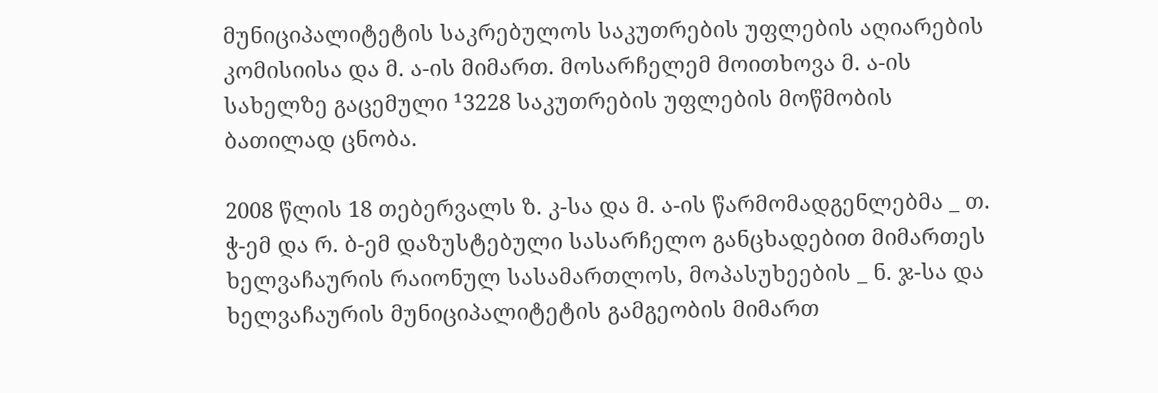მუნიციპალიტეტის საკრებულოს საკუთრების უფლების აღიარების კომისიისა და მ. ა-ის მიმართ. მოსარჩელემ მოითხოვა მ. ა-ის სახელზე გაცემული ¹3228 საკუთრების უფლების მოწმობის ბათილად ცნობა.

2008 წლის 18 თებერვალს ზ. კ-სა და მ. ა-ის წარმომადგენლებმა _ თ. ჭ-ემ და რ. ბ-ემ დაზუსტებული სასარჩელო განცხადებით მიმართეს ხელვაჩაურის რაიონულ სასამართლოს, მოპასუხეების _ ნ. ჯ-სა და ხელვაჩაურის მუნიციპალიტეტის გამგეობის მიმართ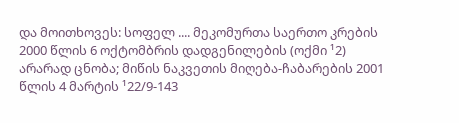და მოითხოვეს: სოფელ .... მეკომურთა საერთო კრების 2000 წლის 6 ოქტომბრის დადგენილების (ოქმი ¹2) არარად ცნობა; მიწის ნაკვეთის მიღება-ჩაბარების 2001 წლის 4 მარტის ¹22/9-143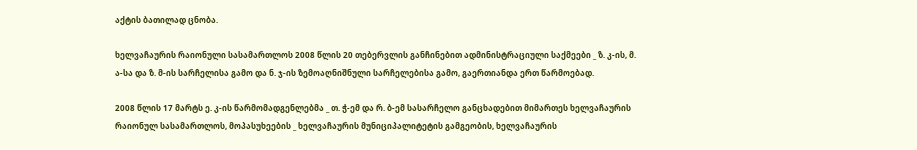აქტის ბათილად ცნობა.

ხელვაჩაურის რაიონული სასამართლოს 2008 წლის 20 თებერვლის განჩინებით ადმინისტრაციული საქმეები _ ზ. კ-ის, მ. ა-სა და ზ. მ-ის სარჩელისა გამო და ნ. ჯ-ის ზემოაღნიშნული სარჩელებისა გამო, გაერთიანდა ერთ წარმოებად.

2008 წლის 17 მარტს ე. კ-ის წარმომადგენლებმა _ თ. ჭ-ემ და რ. ბ-ემ სასარჩელო განცხადებით მიმართეს ხელვაჩაურის რაიონულ სასამართლოს, მოპასუხეების _ ხელვაჩაურის მუნიციპალიტეტის გამგეობის, ხელვაჩაურის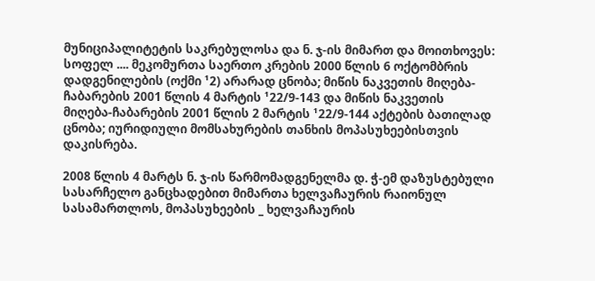მუნიციპალიტეტის საკრებულოსა და ნ. ჯ-ის მიმართ და მოითხოვეს: სოფელ .... მეკომურთა საერთო კრების 2000 წლის 6 ოქტომბრის დადგენილების (ოქმი ¹2) არარად ცნობა; მიწის ნაკვეთის მიღება-ჩაბარების 2001 წლის 4 მარტის ¹22/9-143 და მიწის ნაკვეთის მიღება-ჩაბარების 2001 წლის 2 მარტის ¹22/9-144 აქტების ბათილად ცნობა; იურიდიული მომსახურების თანხის მოპასუხეებისთვის დაკისრება.

2008 წლის 4 მარტს ნ. ჯ-ის წარმომადგენელმა დ. ჭ-ემ დაზუსტებული სასარჩელო განცხადებით მიმართა ხელვაჩაურის რაიონულ სასამართლოს, მოპასუხეების _ ხელვაჩაურის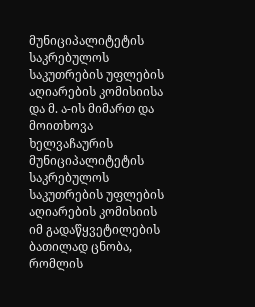მუნიციპალიტეტის საკრებულოს საკუთრების უფლების აღიარების კომისიისა და მ. ა-ის მიმართ და მოითხოვა ხელვაჩაურის მუნიციპალიტეტის საკრებულოს საკუთრების უფლების აღიარების კომისიის იმ გადაწყვეტილების ბათილად ცნობა, რომლის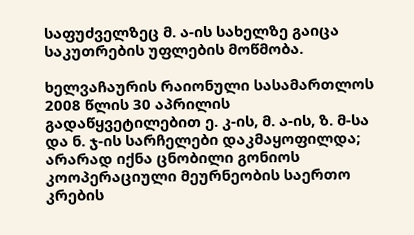საფუძველზეც მ. ა-ის სახელზე გაიცა საკუთრების უფლების მოწმობა.

ხელვაჩაურის რაიონული სასამართლოს 2008 წლის 30 აპრილის გადაწყვეტილებით ე. კ-ის, მ. ა-ის, ზ. მ-სა და ნ. ჯ-ის სარჩელები დაკმაყოფილდა; არარად იქნა ცნობილი გონიოს კოოპერაციული მეურნეობის საერთო კრების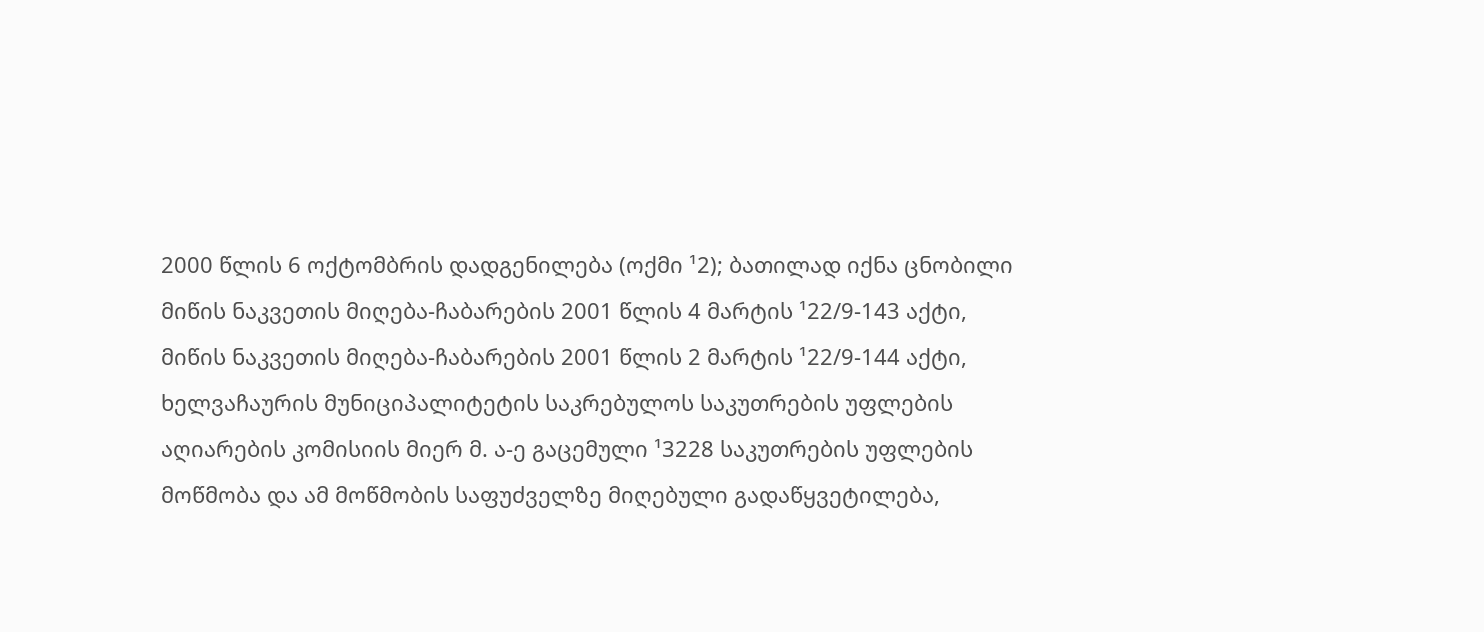2000 წლის 6 ოქტომბრის დადგენილება (ოქმი ¹2); ბათილად იქნა ცნობილი მიწის ნაკვეთის მიღება-ჩაბარების 2001 წლის 4 მარტის ¹22/9-143 აქტი, მიწის ნაკვეთის მიღება-ჩაბარების 2001 წლის 2 მარტის ¹22/9-144 აქტი, ხელვაჩაურის მუნიციპალიტეტის საკრებულოს საკუთრების უფლების აღიარების კომისიის მიერ მ. ა-ე გაცემული ¹3228 საკუთრების უფლების მოწმობა და ამ მოწმობის საფუძველზე მიღებული გადაწყვეტილება,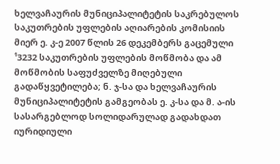ხელვაჩაურის მუნიციპალიტეტის საკრებულოს საკუთრების უფლების აღიარების კომისიის მიერ ე. კ-ე 2007 წლის 26 დეკემბერს გაცემული ¹3232 საკუთრების უფლების მოწმობა და ამ მოწმობის საფუძველზე მიღებული გადაწყვეტილება; ნ. ჯ-სა და ხელვაჩაურის მუნიციპალიტეტის გამგეობას ე. კ-სა და მ. ა-ის სასარგებლოდ სოლიდარულად გადახდათ იურიდიული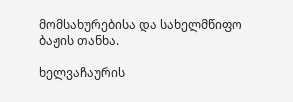მომსახურებისა და სახელმწიფო ბაჟის თანხა.

ხელვაჩაურის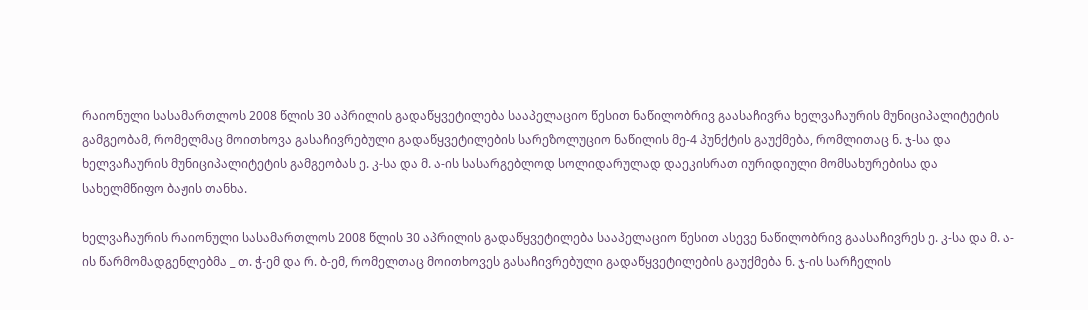რაიონული სასამართლოს 2008 წლის 30 აპრილის გადაწყვეტილება სააპელაციო წესით ნაწილობრივ გაასაჩივრა ხელვაჩაურის მუნიციპალიტეტის გამგეობამ, რომელმაც მოითხოვა გასაჩივრებული გადაწყვეტილების სარეზოლუციო ნაწილის მე-4 პუნქტის გაუქმება, რომლითაც ნ. ჯ-სა და ხელვაჩაურის მუნიციპალიტეტის გამგეობას ე. კ-სა და მ. ა-ის სასარგებლოდ სოლიდარულად დაეკისრათ იურიდიული მომსახურებისა და სახელმწიფო ბაჟის თანხა.

ხელვაჩაურის რაიონული სასამართლოს 2008 წლის 30 აპრილის გადაწყვეტილება სააპელაციო წესით ასევე ნაწილობრივ გაასაჩივრეს ე. კ-სა და მ. ა-ის წარმომადგენლებმა _ თ. ჭ-ემ და რ. ბ-ემ, რომელთაც მოითხოვეს გასაჩივრებული გადაწყვეტილების გაუქმება ნ. ჯ-ის სარჩელის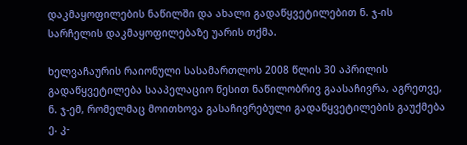დაკმაყოფილების ნაწილში და ახალი გადაწყვეტილებით ნ. ჯ-ის სარჩელის დაკმაყოფილებაზე უარის თქმა.

ხელვაჩაურის რაიონული სასამართლოს 2008 წლის 30 აპრილის გადაწყვეტილება სააპელაციო წესით ნაწილობრივ გაასაჩივრა, აგრეთვე, ნ. ჯ-ემ, რომელმაც მოითხოვა გასაჩივრებული გადაწყვეტილების გაუქმება ე. კ-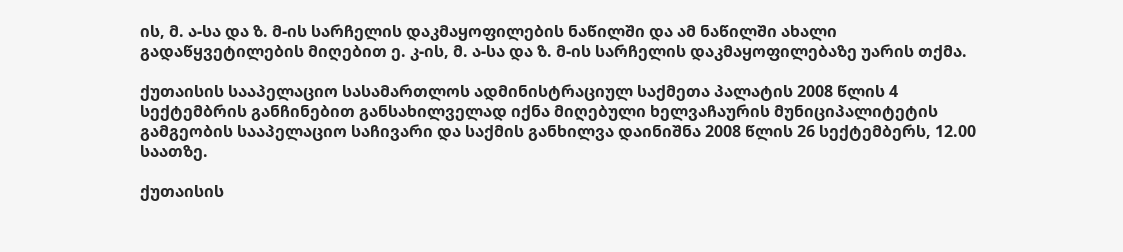ის, მ. ა-სა და ზ. მ-ის სარჩელის დაკმაყოფილების ნაწილში და ამ ნაწილში ახალი გადაწყვეტილების მიღებით ე. კ-ის, მ. ა-სა და ზ. მ-ის სარჩელის დაკმაყოფილებაზე უარის თქმა.

ქუთაისის სააპელაციო სასამართლოს ადმინისტრაციულ საქმეთა პალატის 2008 წლის 4 სექტემბრის განჩინებით განსახილველად იქნა მიღებული ხელვაჩაურის მუნიციპალიტეტის გამგეობის სააპელაციო საჩივარი და საქმის განხილვა დაინიშნა 2008 წლის 26 სექტემბერს, 12.00 საათზე.

ქუთაისის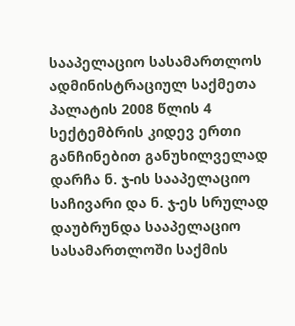სააპელაციო სასამართლოს ადმინისტრაციულ საქმეთა პალატის 2008 წლის 4 სექტემბრის კიდევ ერთი განჩინებით განუხილველად დარჩა ნ. ჯ-ის სააპელაციო საჩივარი და ნ. ჯ-ეს სრულად დაუბრუნდა სააპელაციო სასამართლოში საქმის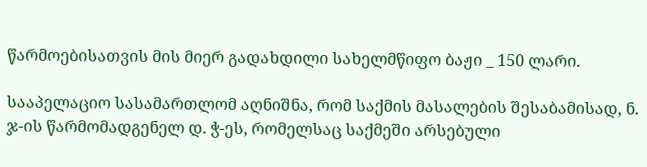წარმოებისათვის მის მიერ გადახდილი სახელმწიფო ბაჟი _ 150 ლარი.

სააპელაციო სასამართლომ აღნიშნა, რომ საქმის მასალების შესაბამისად, ნ. ჯ-ის წარმომადგენელ დ. ჭ-ეს, რომელსაც საქმეში არსებული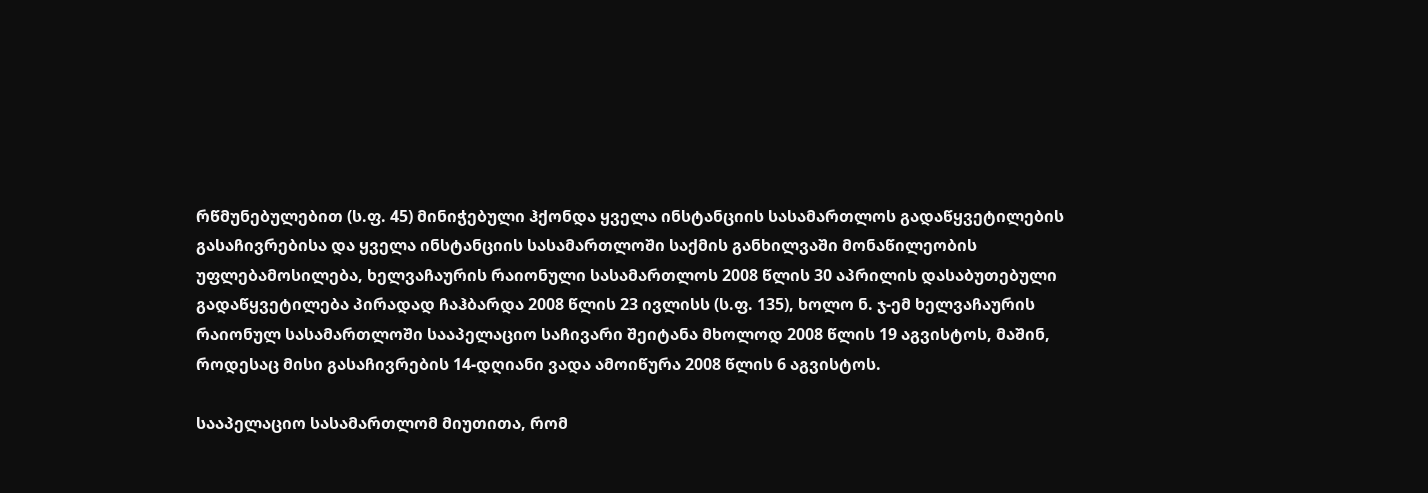რწმუნებულებით (ს.ფ. 45) მინიჭებული ჰქონდა ყველა ინსტანციის სასამართლოს გადაწყვეტილების გასაჩივრებისა და ყველა ინსტანციის სასამართლოში საქმის განხილვაში მონაწილეობის უფლებამოსილება, ხელვაჩაურის რაიონული სასამართლოს 2008 წლის 30 აპრილის დასაბუთებული გადაწყვეტილება პირადად ჩაჰბარდა 2008 წლის 23 ივლისს (ს.ფ. 135), ხოლო ნ. ჯ-ემ ხელვაჩაურის რაიონულ სასამართლოში სააპელაციო საჩივარი შეიტანა მხოლოდ 2008 წლის 19 აგვისტოს, მაშინ, როდესაც მისი გასაჩივრების 14-დღიანი ვადა ამოიწურა 2008 წლის 6 აგვისტოს.

სააპელაციო სასამართლომ მიუთითა, რომ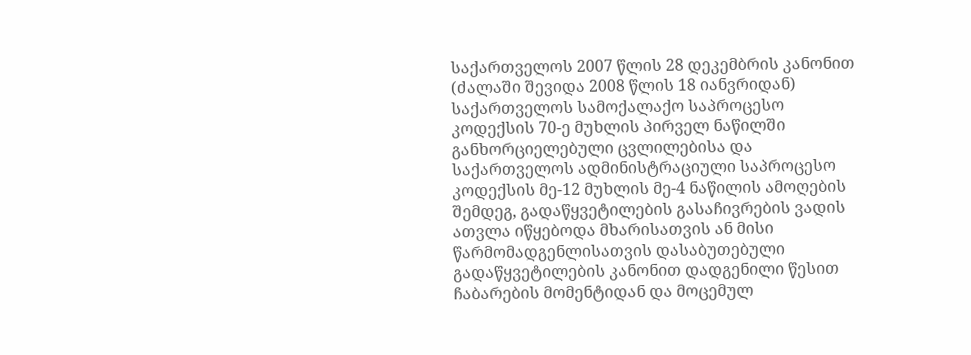საქართველოს 2007 წლის 28 დეკემბრის კანონით (ძალაში შევიდა 2008 წლის 18 იანვრიდან) საქართველოს სამოქალაქო საპროცესო კოდექსის 70-ე მუხლის პირველ ნაწილში განხორციელებული ცვლილებისა და საქართველოს ადმინისტრაციული საპროცესო კოდექსის მე-12 მუხლის მე-4 ნაწილის ამოღების შემდეგ, გადაწყვეტილების გასაჩივრების ვადის ათვლა იწყებოდა მხარისათვის ან მისი წარმომადგენლისათვის დასაბუთებული გადაწყვეტილების კანონით დადგენილი წესით ჩაბარების მომენტიდან და მოცემულ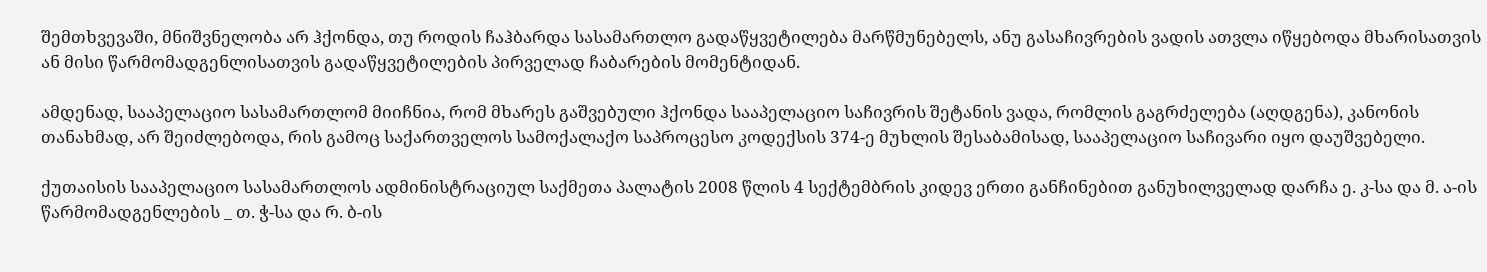შემთხვევაში, მნიშვნელობა არ ჰქონდა, თუ როდის ჩაჰბარდა სასამართლო გადაწყვეტილება მარწმუნებელს, ანუ გასაჩივრების ვადის ათვლა იწყებოდა მხარისათვის ან მისი წარმომადგენლისათვის გადაწყვეტილების პირველად ჩაბარების მომენტიდან.

ამდენად, სააპელაციო სასამართლომ მიიჩნია, რომ მხარეს გაშვებული ჰქონდა სააპელაციო საჩივრის შეტანის ვადა, რომლის გაგრძელება (აღდგენა), კანონის თანახმად, არ შეიძლებოდა, რის გამოც საქართველოს სამოქალაქო საპროცესო კოდექსის 374-ე მუხლის შესაბამისად, სააპელაციო საჩივარი იყო დაუშვებელი.

ქუთაისის სააპელაციო სასამართლოს ადმინისტრაციულ საქმეთა პალატის 2008 წლის 4 სექტემბრის კიდევ ერთი განჩინებით განუხილველად დარჩა ე. კ-სა და მ. ა-ის წარმომადგენლების _ თ. ჭ-სა და რ. ბ-ის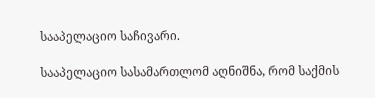სააპელაციო საჩივარი.

სააპელაციო სასამართლომ აღნიშნა, რომ საქმის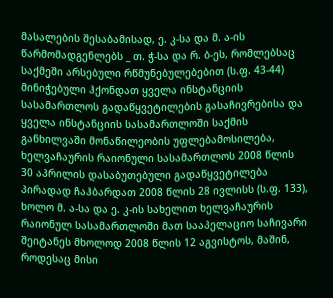მასალების შესაბამისად, ე. კ-სა და მ. ა-ის წარმომადგენლებს _ თ. ჭ-სა და რ. ბ-ეს, რომლებსაც საქმეში არსებული რწმუნებულებებით (ს.ფ. 43-44) მინიჭებული ჰქონდათ ყველა ინსტანციის სასამართლოს გადაწყვეტილების გასაჩივრებისა და ყველა ინსტანციის სასამართლოში საქმის განხილვაში მონაწილეობის უფლებამოსილება, ხელვაჩაურის რაიონული სასამართლოს 2008 წლის 30 აპრილის დასაბუთებული გადაწყვეტილება პირადად ჩაჰბარდათ 2008 წლის 28 ივლისს (ს.ფ. 133), ხოლო მ. ა-სა და ე. კ-ის სახელით ხელვაჩაურის რაიონულ სასამართლოში მათ სააპელაციო საჩივარი შეიტანეს მხოლოდ 2008 წლის 12 აგვისტოს, მაშინ, როდესაც მისი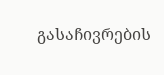გასაჩივრების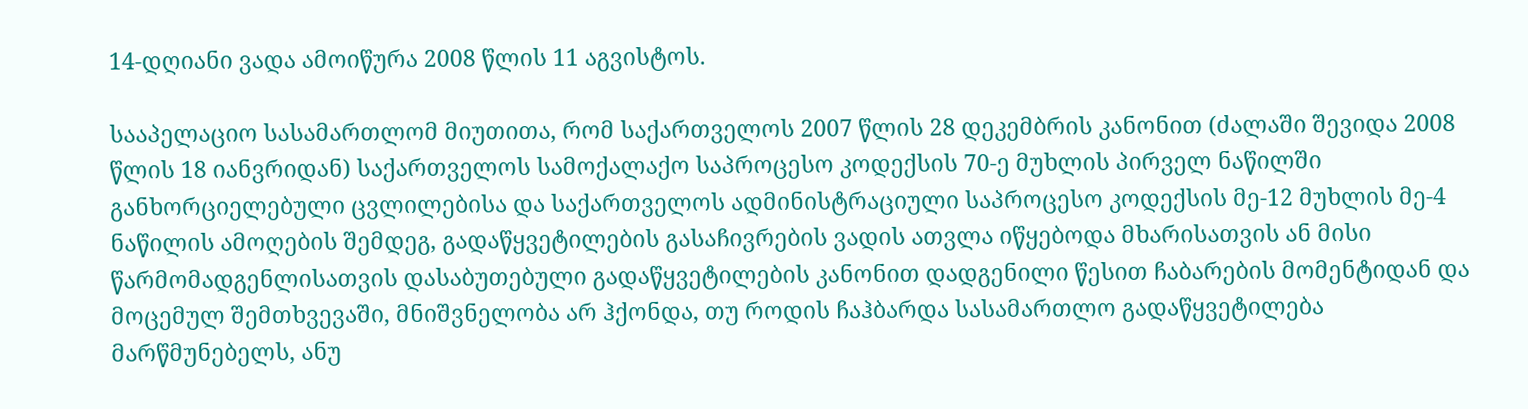14-დღიანი ვადა ამოიწურა 2008 წლის 11 აგვისტოს.

სააპელაციო სასამართლომ მიუთითა, რომ საქართველოს 2007 წლის 28 დეკემბრის კანონით (ძალაში შევიდა 2008 წლის 18 იანვრიდან) საქართველოს სამოქალაქო საპროცესო კოდექსის 70-ე მუხლის პირველ ნაწილში განხორციელებული ცვლილებისა და საქართველოს ადმინისტრაციული საპროცესო კოდექსის მე-12 მუხლის მე-4 ნაწილის ამოღების შემდეგ, გადაწყვეტილების გასაჩივრების ვადის ათვლა იწყებოდა მხარისათვის ან მისი წარმომადგენლისათვის დასაბუთებული გადაწყვეტილების კანონით დადგენილი წესით ჩაბარების მომენტიდან და მოცემულ შემთხვევაში, მნიშვნელობა არ ჰქონდა, თუ როდის ჩაჰბარდა სასამართლო გადაწყვეტილება მარწმუნებელს, ანუ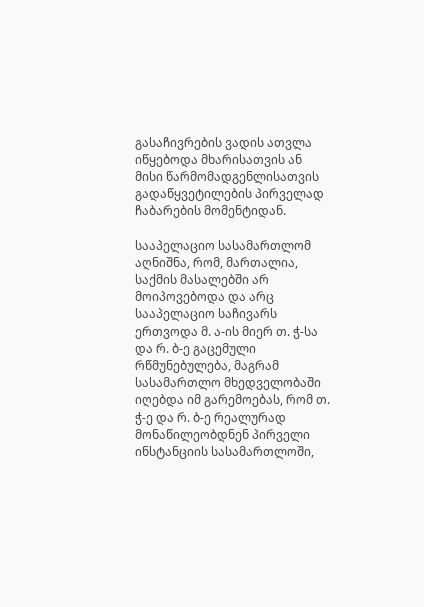გასაჩივრების ვადის ათვლა იწყებოდა მხარისათვის ან მისი წარმომადგენლისათვის გადაწყვეტილების პირველად ჩაბარების მომენტიდან.

სააპელაციო სასამართლომ აღნიშნა, რომ, მართალია, საქმის მასალებში არ მოიპოვებოდა და არც სააპელაციო საჩივარს ერთვოდა მ. ა-ის მიერ თ. ჭ-სა და რ. ბ-ე გაცემული რწმუნებულება, მაგრამ სასამართლო მხედველობაში იღებდა იმ გარემოებას, რომ თ. ჭ-ე და რ. ბ-ე რეალურად მონაწილეობდნენ პირველი ინსტანციის სასამართლოში,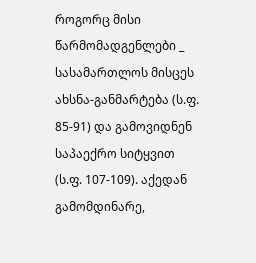როგორც მისი წარმომადგენლები _ სასამართლოს მისცეს ახსნა-განმარტება (ს.ფ. 85-91) და გამოვიდნენ საპაექრო სიტყვით (ს.ფ. 107-109). აქედან გამომდინარე,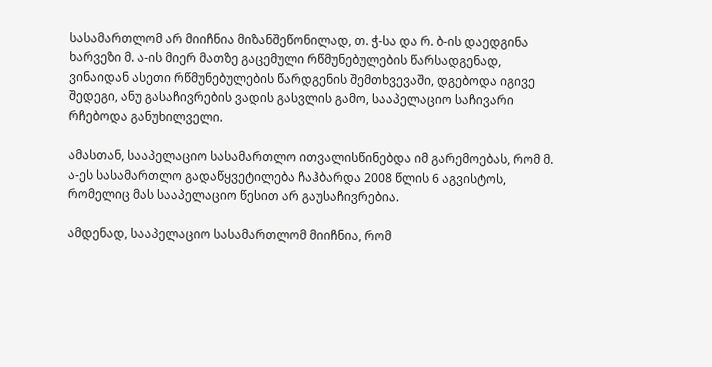სასამართლომ არ მიიჩნია მიზანშეწონილად, თ. ჭ-სა და რ. ბ-ის დაედგინა ხარვეზი მ. ა-ის მიერ მათზე გაცემული რწმუნებულების წარსადგენად, ვინაიდან ასეთი რწმუნებულების წარდგენის შემთხვევაში, დგებოდა იგივე შედეგი, ანუ გასაჩივრების ვადის გასვლის გამო, სააპელაციო საჩივარი რჩებოდა განუხილველი.

ამასთან, სააპელაციო სასამართლო ითვალისწინებდა იმ გარემოებას, რომ მ. ა-ეს სასამართლო გადაწყვეტილება ჩაჰბარდა 2008 წლის 6 აგვისტოს, რომელიც მას სააპელაციო წესით არ გაუსაჩივრებია.

ამდენად, სააპელაციო სასამართლომ მიიჩნია, რომ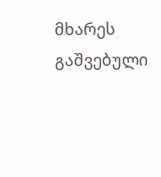მხარეს გაშვებული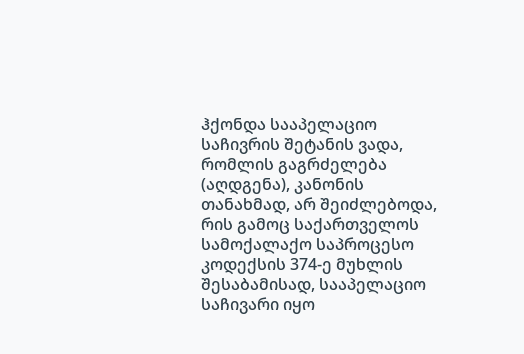ჰქონდა სააპელაციო საჩივრის შეტანის ვადა, რომლის გაგრძელება (აღდგენა), კანონის თანახმად, არ შეიძლებოდა, რის გამოც საქართველოს სამოქალაქო საპროცესო კოდექსის 374-ე მუხლის შესაბამისად, სააპელაციო საჩივარი იყო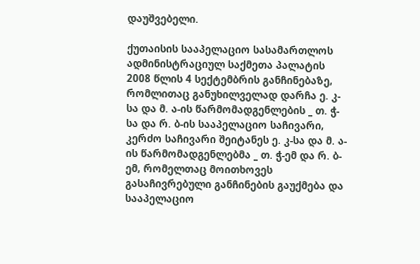დაუშვებელი.

ქუთაისის სააპელაციო სასამართლოს ადმინისტრაციულ საქმეთა პალატის 2008 წლის 4 სექტემბრის განჩინებაზე, რომლითაც განუხილველად დარჩა ე. კ-სა და მ. ა-ის წარმომადგენლების _ თ. ჭ-სა და რ. ბ-ის სააპელაციო საჩივარი, კერძო საჩივარი შეიტანეს ე. კ-სა და მ. ა-ის წარმომადგენლებმა _ თ. ჭ-ემ და რ. ბ-ემ, რომელთაც მოითხოვეს გასაჩივრებული განჩინების გაუქმება და სააპელაციო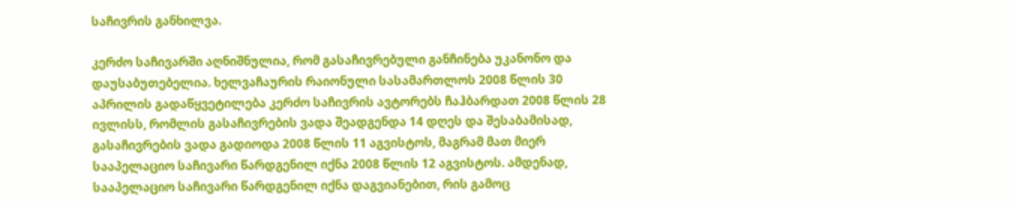საჩივრის განხილვა.

კერძო საჩივარში აღნიშნულია, რომ გასაჩივრებული განჩინება უკანონო და დაუსაბუთებელია. ხელვაჩაურის რაიონული სასამართლოს 2008 წლის 30 აპრილის გადაწყვეტილება კერძო საჩივრის ავტორებს ჩაჰბარდათ 2008 წლის 28 ივლისს, რომლის გასაჩივრების ვადა შეადგენდა 14 დღეს და შესაბამისად, გასაჩივრების ვადა გადიოდა 2008 წლის 11 აგვისტოს, მაგრამ მათ მიერ სააპელაციო საჩივარი წარდგენილ იქნა 2008 წლის 12 აგვისტოს. ამდენად, სააპელაციო საჩივარი წარდგენილ იქნა დაგვიანებით, რის გამოც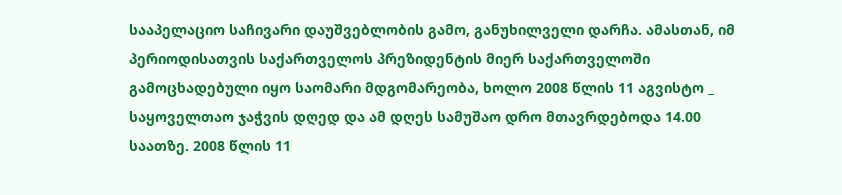სააპელაციო საჩივარი დაუშვებლობის გამო, განუხილველი დარჩა. ამასთან, იმ პერიოდისათვის საქართველოს პრეზიდენტის მიერ საქართველოში გამოცხადებული იყო საომარი მდგომარეობა, ხოლო 2008 წლის 11 აგვისტო _ საყოველთაო ჯაჭვის დღედ და ამ დღეს სამუშაო დრო მთავრდებოდა 14.00 საათზე. 2008 წლის 11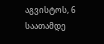აგვისტოს, 6 საათამდე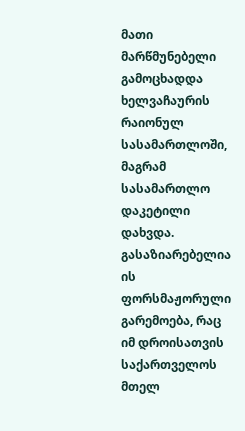მათი მარწმუნებელი გამოცხადდა ხელვაჩაურის რაიონულ სასამართლოში, მაგრამ სასამართლო დაკეტილი დახვდა. გასაზიარებელია ის ფორსმაჟორული გარემოება, რაც იმ დროისათვის საქართველოს მთელ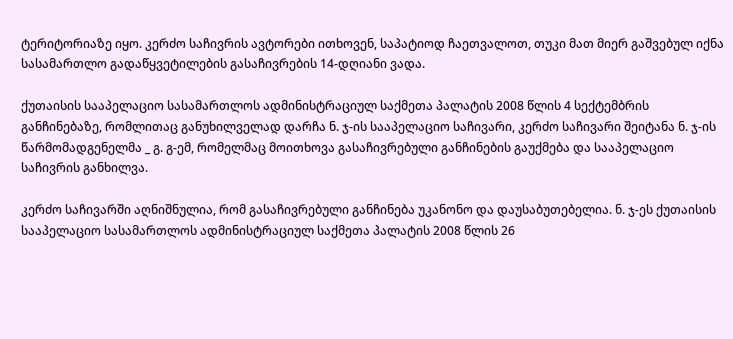ტერიტორიაზე იყო. კერძო საჩივრის ავტორები ითხოვენ, საპატიოდ ჩაეთვალოთ, თუკი მათ მიერ გაშვებულ იქნა სასამართლო გადაწყვეტილების გასაჩივრების 14-დღიანი ვადა.

ქუთაისის სააპელაციო სასამართლოს ადმინისტრაციულ საქმეთა პალატის 2008 წლის 4 სექტემბრის განჩინებაზე, რომლითაც განუხილველად დარჩა ნ. ჯ-ის სააპელაციო საჩივარი, კერძო საჩივარი შეიტანა ნ. ჯ-ის წარმომადგენელმა _ გ. გ-ემ, რომელმაც მოითხოვა გასაჩივრებული განჩინების გაუქმება და სააპელაციო საჩივრის განხილვა.

კერძო საჩივარში აღნიშნულია, რომ გასაჩივრებული განჩინება უკანონო და დაუსაბუთებელია. ნ. ჯ-ეს ქუთაისის სააპელაციო სასამართლოს ადმინისტრაციულ საქმეთა პალატის 2008 წლის 26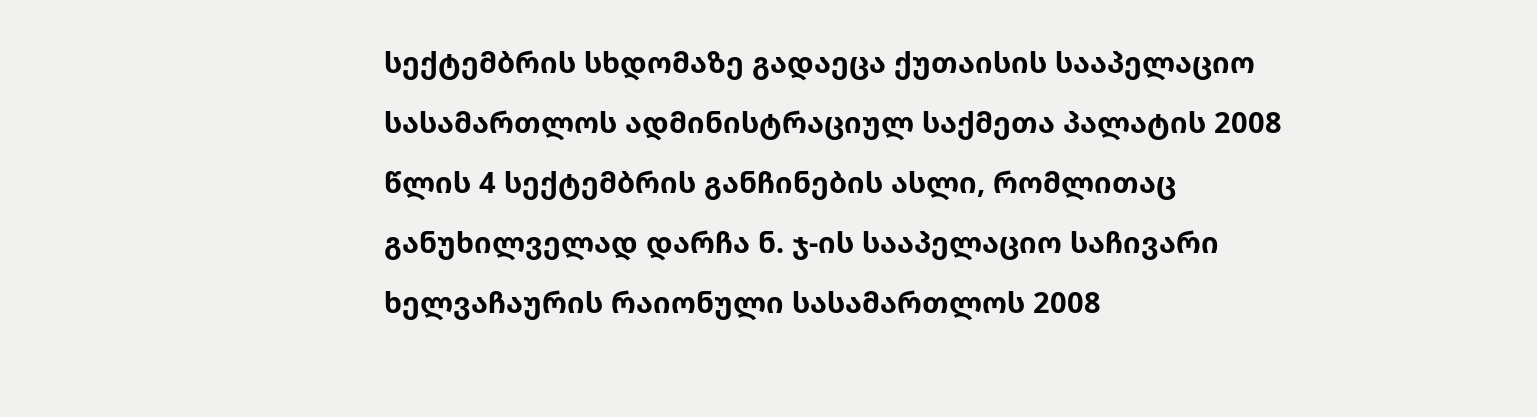სექტემბრის სხდომაზე გადაეცა ქუთაისის სააპელაციო სასამართლოს ადმინისტრაციულ საქმეთა პალატის 2008 წლის 4 სექტემბრის განჩინების ასლი, რომლითაც განუხილველად დარჩა ნ. ჯ-ის სააპელაციო საჩივარი ხელვაჩაურის რაიონული სასამართლოს 2008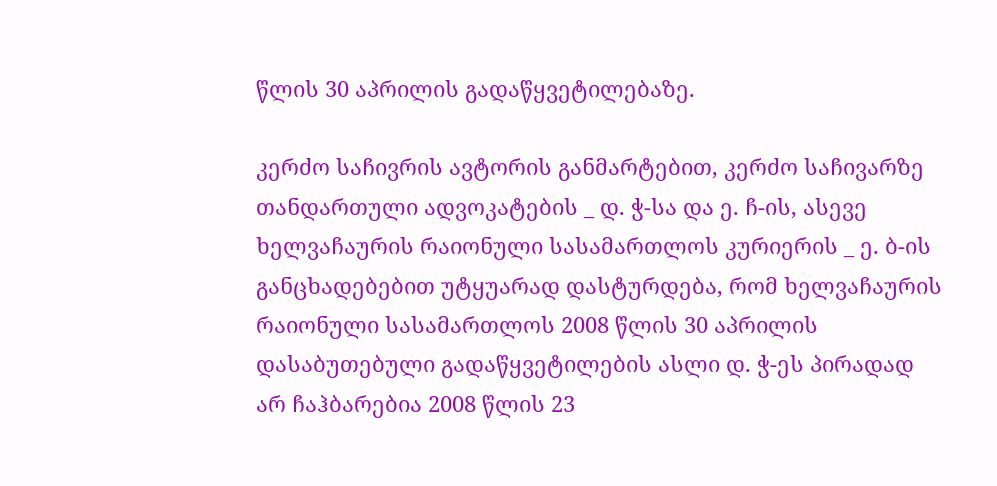წლის 30 აპრილის გადაწყვეტილებაზე.

კერძო საჩივრის ავტორის განმარტებით, კერძო საჩივარზე თანდართული ადვოკატების _ დ. ჭ-სა და ე. ჩ-ის, ასევე ხელვაჩაურის რაიონული სასამართლოს კურიერის _ ე. ბ-ის განცხადებებით უტყუარად დასტურდება, რომ ხელვაჩაურის რაიონული სასამართლოს 2008 წლის 30 აპრილის დასაბუთებული გადაწყვეტილების ასლი დ. ჭ-ეს პირადად არ ჩაჰბარებია 2008 წლის 23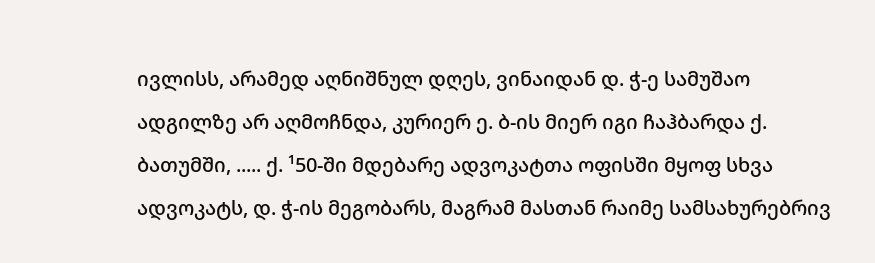ივლისს, არამედ აღნიშნულ დღეს, ვინაიდან დ. ჭ-ე სამუშაო ადგილზე არ აღმოჩნდა, კურიერ ე. ბ-ის მიერ იგი ჩაჰბარდა ქ. ბათუმში, ..... ქ. ¹50-ში მდებარე ადვოკატთა ოფისში მყოფ სხვა ადვოკატს, დ. ჭ-ის მეგობარს, მაგრამ მასთან რაიმე სამსახურებრივ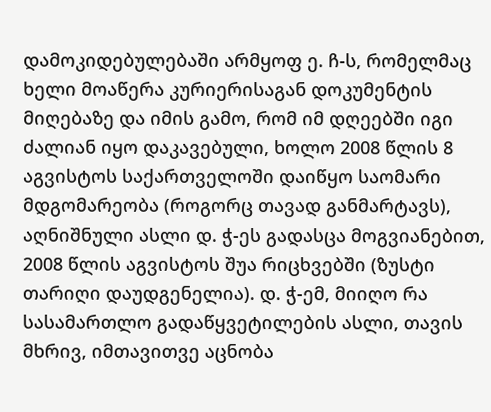დამოკიდებულებაში არმყოფ ე. ჩ-ს, რომელმაც ხელი მოაწერა კურიერისაგან დოკუმენტის მიღებაზე და იმის გამო, რომ იმ დღეებში იგი ძალიან იყო დაკავებული, ხოლო 2008 წლის 8 აგვისტოს საქართველოში დაიწყო საომარი მდგომარეობა (როგორც თავად განმარტავს), აღნიშნული ასლი დ. ჭ-ეს გადასცა მოგვიანებით, 2008 წლის აგვისტოს შუა რიცხვებში (ზუსტი თარიღი დაუდგენელია). დ. ჭ-ემ, მიიღო რა სასამართლო გადაწყვეტილების ასლი, თავის მხრივ, იმთავითვე აცნობა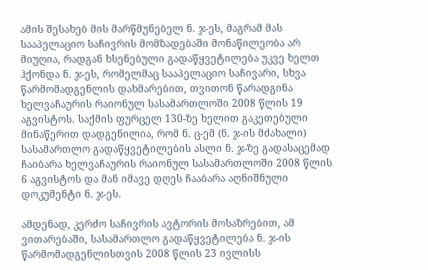ამის შესახებ მის მარწმუნებელ ნ. ჯ-ეს, მაგრამ მას სააპელაციო საჩივრის მომზადებაში მონაწილეობა არ მიუღია, რადგან ხსენებული გადაწყვეტილება უკვე ხელთ ჰქონდა ნ. ჯ-ეს, რომელმაც სააპელაციო საჩივარი, სხვა წარმომადგენლის დახმარებით, თვითონ წარადგინა ხელვაჩაურის რაიონულ სასამართლოში 2008 წლის 19 აგვისტოს. საქმის ფურცელ 130-ზე ხელით გაკეთებული მინაწერით დადგენილია, რომ ნ. ც-ემ (ნ. ჯ-ის მძახალი) სასამართლო გადაწყვეტილების ასლი ნ. ჯ-ზე გადასაცემად ჩაიბარა ხელვაჩაურის რაიონულ სასამართლოში 2008 წლის 6 აგვისტოს და მან იმავე დღეს ჩააბარა აღნიშნული დოკუმენტი ნ. ჯ-ეს.

ამდენად, კერძო საჩივრის ავტორის მოსაზრებით, ამ ვითარებაში, სასამართლო გადაწყვეტილება ნ. ჯ-ის წარმომადგენლისთვის 2008 წლის 23 ივლისს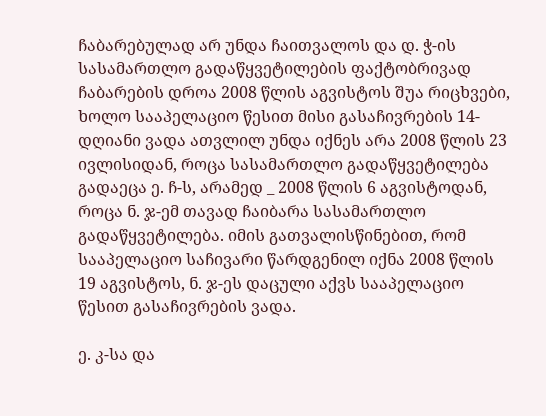ჩაბარებულად არ უნდა ჩაითვალოს და დ. ჭ-ის სასამართლო გადაწყვეტილების ფაქტობრივად ჩაბარების დროა 2008 წლის აგვისტოს შუა რიცხვები, ხოლო სააპელაციო წესით მისი გასაჩივრების 14-დღიანი ვადა ათვლილ უნდა იქნეს არა 2008 წლის 23 ივლისიდან, როცა სასამართლო გადაწყვეტილება გადაეცა ე. ჩ-ს, არამედ _ 2008 წლის 6 აგვისტოდან, როცა ნ. ჯ-ემ თავად ჩაიბარა სასამართლო გადაწყვეტილება. იმის გათვალისწინებით, რომ სააპელაციო საჩივარი წარდგენილ იქნა 2008 წლის 19 აგვისტოს, ნ. ჯ-ეს დაცული აქვს სააპელაციო წესით გასაჩივრების ვადა.

ე. კ-სა და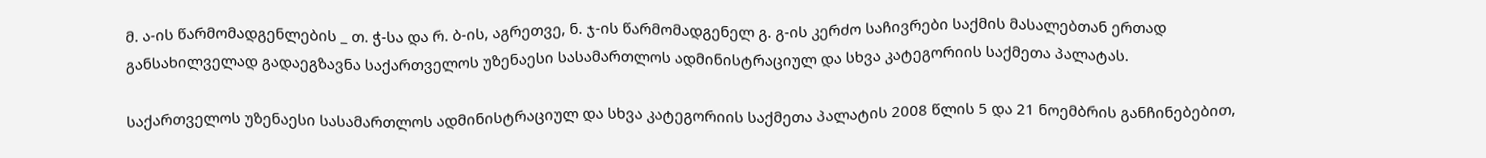მ. ა-ის წარმომადგენლების _ თ. ჭ-სა და რ. ბ-ის, აგრეთვე, ნ. ჯ-ის წარმომადგენელ გ. გ-ის კერძო საჩივრები საქმის მასალებთან ერთად განსახილველად გადაეგზავნა საქართველოს უზენაესი სასამართლოს ადმინისტრაციულ და სხვა კატეგორიის საქმეთა პალატას.

საქართველოს უზენაესი სასამართლოს ადმინისტრაციულ და სხვა კატეგორიის საქმეთა პალატის 2008 წლის 5 და 21 ნოემბრის განჩინებებით,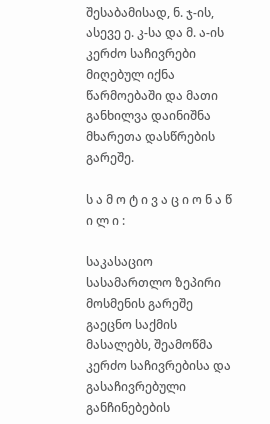შესაბამისად, ნ. ჯ-ის, ასევე ე. კ-სა და მ. ა-ის კერძო საჩივრები მიღებულ იქნა წარმოებაში და მათი განხილვა დაინიშნა მხარეთა დასწრების გარეშე.

ს ა მ ო ტ ი ვ ა ც ი ო ნ ა წ ი ლ ი :

საკასაციო სასამართლო ზეპირი მოსმენის გარეშე გაეცნო საქმის მასალებს, შეამოწმა კერძო საჩივრებისა და გასაჩივრებული განჩინებების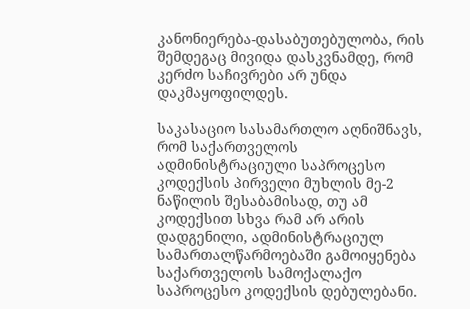კანონიერება-დასაბუთებულობა, რის შემდეგაც მივიდა დასკვნამდე, რომ კერძო საჩივრები არ უნდა დაკმაყოფილდეს.

საკასაციო სასამართლო აღნიშნავს, რომ საქართველოს ადმინისტრაციული საპროცესო კოდექსის პირველი მუხლის მე-2 ნაწილის შესაბამისად, თუ ამ კოდექსით სხვა რამ არ არის დადგენილი, ადმინისტრაციულ სამართალწარმოებაში გამოიყენება საქართველოს სამოქალაქო საპროცესო კოდექსის დებულებანი.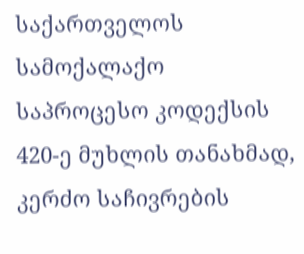საქართველოს სამოქალაქო საპროცესო კოდექსის 420-ე მუხლის თანახმად, კერძო საჩივრების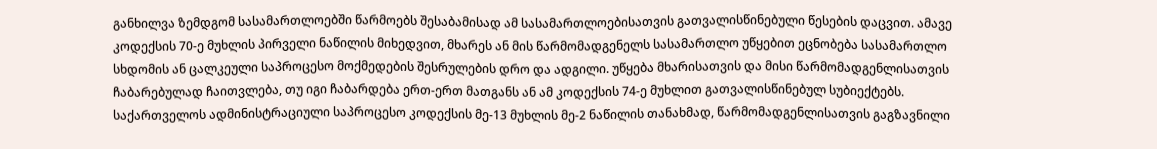განხილვა ზემდგომ სასამართლოებში წარმოებს შესაბამისად ამ სასამართლოებისათვის გათვალისწინებული წესების დაცვით. ამავე კოდექსის 70-ე მუხლის პირველი ნაწილის მიხედვით, მხარეს ან მის წარმომადგენელს სასამართლო უწყებით ეცნობება სასამართლო სხდომის ან ცალკეული საპროცესო მოქმედების შესრულების დრო და ადგილი. უწყება მხარისათვის და მისი წარმომადგენლისათვის ჩაბარებულად ჩაითვლება, თუ იგი ჩაბარდება ერთ-ერთ მათგანს ან ამ კოდექსის 74-ე მუხლით გათვალისწინებულ სუბიექტებს. საქართველოს ადმინისტრაციული საპროცესო კოდექსის მე-13 მუხლის მე-2 ნაწილის თანახმად, წარმომადგენლისათვის გაგზავნილი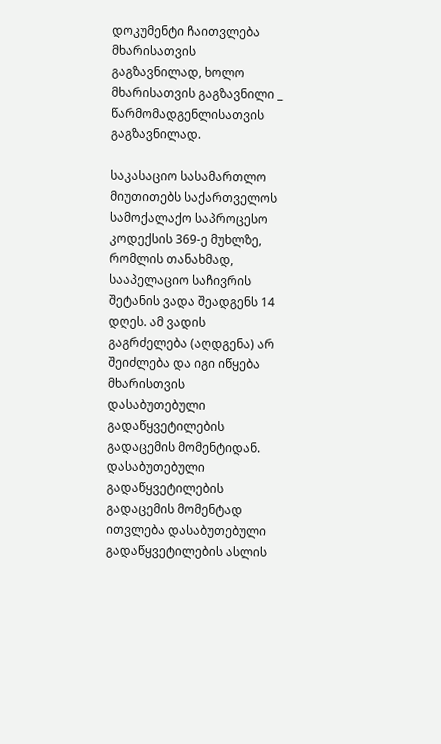დოკუმენტი ჩაითვლება მხარისათვის გაგზავნილად, ხოლო მხარისათვის გაგზავნილი _ წარმომადგენლისათვის გაგზავნილად.

საკასაციო სასამართლო მიუთითებს საქართველოს სამოქალაქო საპროცესო კოდექსის 369-ე მუხლზე, რომლის თანახმად, სააპელაციო საჩივრის შეტანის ვადა შეადგენს 14 დღეს. ამ ვადის გაგრძელება (აღდგენა) არ შეიძლება და იგი იწყება მხარისთვის დასაბუთებული გადაწყვეტილების გადაცემის მომენტიდან. დასაბუთებული გადაწყვეტილების გადაცემის მომენტად ითვლება დასაბუთებული გადაწყვეტილების ასლის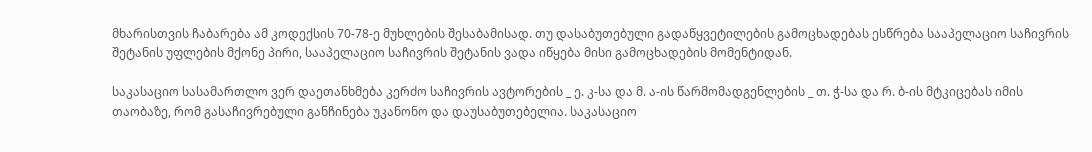მხარისთვის ჩაბარება ამ კოდექსის 70-78-ე მუხლების შესაბამისად. თუ დასაბუთებული გადაწყვეტილების გამოცხადებას ესწრება სააპელაციო საჩივრის შეტანის უფლების მქონე პირი, სააპელაციო საჩივრის შეტანის ვადა იწყება მისი გამოცხადების მომენტიდან.

საკასაციო სასამართლო ვერ დაეთანხმება კერძო საჩივრის ავტორების _ ე. კ-სა და მ. ა-ის წარმომადგენლების _ თ. ჭ-სა და რ. ბ-ის მტკიცებას იმის თაობაზე, რომ გასაჩივრებული განჩინება უკანონო და დაუსაბუთებელია. საკასაციო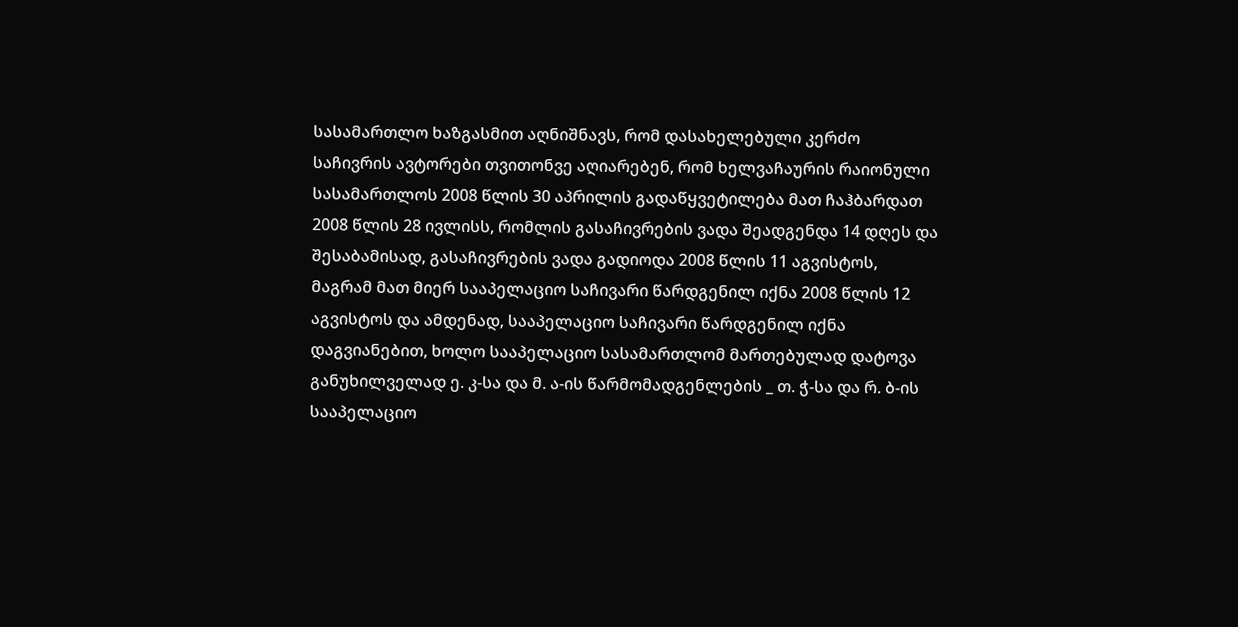სასამართლო ხაზგასმით აღნიშნავს, რომ დასახელებული კერძო საჩივრის ავტორები თვითონვე აღიარებენ, რომ ხელვაჩაურის რაიონული სასამართლოს 2008 წლის 30 აპრილის გადაწყვეტილება მათ ჩაჰბარდათ 2008 წლის 28 ივლისს, რომლის გასაჩივრების ვადა შეადგენდა 14 დღეს და შესაბამისად, გასაჩივრების ვადა გადიოდა 2008 წლის 11 აგვისტოს, მაგრამ მათ მიერ სააპელაციო საჩივარი წარდგენილ იქნა 2008 წლის 12 აგვისტოს და ამდენად, სააპელაციო საჩივარი წარდგენილ იქნა დაგვიანებით, ხოლო სააპელაციო სასამართლომ მართებულად დატოვა განუხილველად ე. კ-სა და მ. ა-ის წარმომადგენლების _ თ. ჭ-სა და რ. ბ-ის სააპელაციო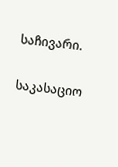საჩივარი.

საკასაციო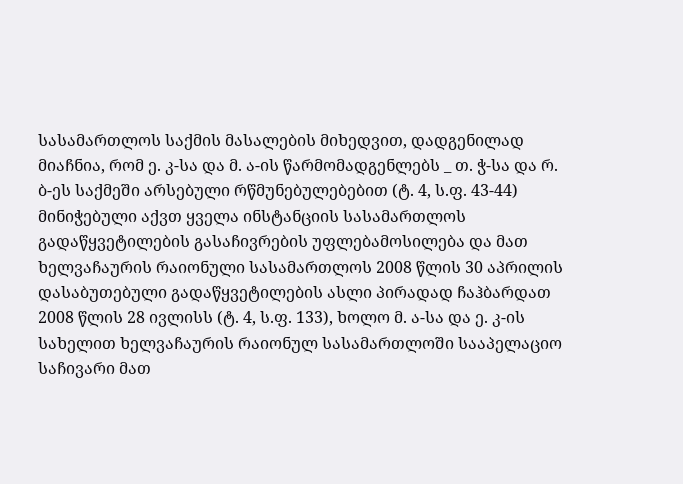სასამართლოს საქმის მასალების მიხედვით, დადგენილად მიაჩნია, რომ ე. კ-სა და მ. ა-ის წარმომადგენლებს _ თ. ჭ-სა და რ. ბ-ეს საქმეში არსებული რწმუნებულებებით (ტ. 4, ს.ფ. 43-44) მინიჭებული აქვთ ყველა ინსტანციის სასამართლოს გადაწყვეტილების გასაჩივრების უფლებამოსილება და მათ ხელვაჩაურის რაიონული სასამართლოს 2008 წლის 30 აპრილის დასაბუთებული გადაწყვეტილების ასლი პირადად ჩაჰბარდათ 2008 წლის 28 ივლისს (ტ. 4, ს.ფ. 133), ხოლო მ. ა-სა და ე. კ-ის სახელით ხელვაჩაურის რაიონულ სასამართლოში სააპელაციო საჩივარი მათ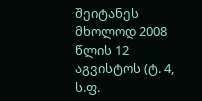შეიტანეს მხოლოდ 2008 წლის 12 აგვისტოს (ტ. 4, ს.ფ.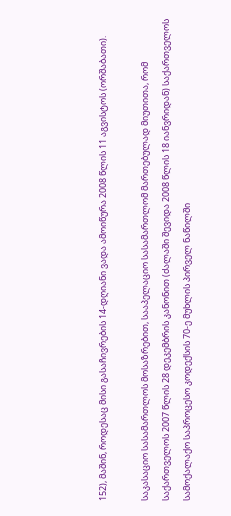152), მაშინ, როდესაც მისი გასაჩივრების 14-დღიანი ვადა ამოიწურა 2008 წლის 11 აგვისტოს (ორშაბათი).

საკასაციო სასამართლოს მოსაზრებით, სააპელაციო სასამართლომ მართებულად მიუთითა, რომ საქართველოს 2007 წლის 28 დეკემბრის კანონით (ძალაში შევიდა 2008 წლის 18 იანვრიდან) საქართველოს სამოქალაქო საპროცესო კოდექსის 70-ე მუხლის პირველ ნაწილში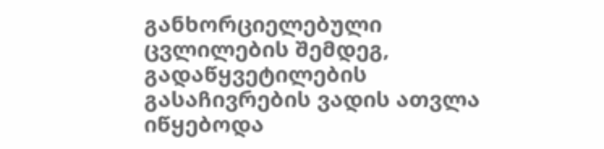განხორციელებული ცვლილების შემდეგ, გადაწყვეტილების გასაჩივრების ვადის ათვლა იწყებოდა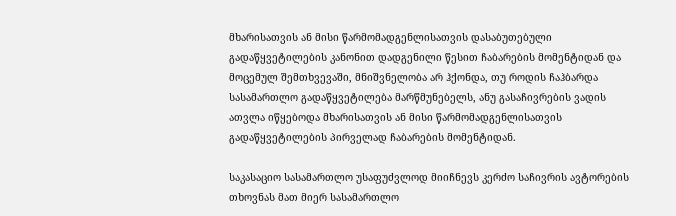მხარისათვის ან მისი წარმომადგენლისათვის დასაბუთებული გადაწყვეტილების კანონით დადგენილი წესით ჩაბარების მომენტიდან და მოცემულ შემთხვევაში, მნიშვნელობა არ ჰქონდა, თუ როდის ჩაჰბარდა სასამართლო გადაწყვეტილება მარწმუნებელს, ანუ გასაჩივრების ვადის ათვლა იწყებოდა მხარისათვის ან მისი წარმომადგენლისათვის გადაწყვეტილების პირველად ჩაბარების მომენტიდან.

საკასაციო სასამართლო უსაფუძვლოდ მიიჩნევს კერძო საჩივრის ავტორების თხოვნას მათ მიერ სასამართლო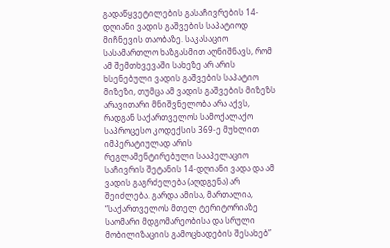გადაწყვეტილების გასაჩივრების 14-დღიანი ვადის გაშვების საპატიოდ მიჩნევის თაობაზე. საკასაციო სასამართლო ხაზგასმით აღნიშნავს, რომ ამ შემთხვევაში სახეზე არ არის ხსენებული ვადის გაშვების საპატიო მიზეზი, თუმცა ამ ვადის გაშვების მიზეზს არავითარი მნიშვნელობა არა აქვს, რადგან საქართველოს სამოქალაქო საპროცესო კოდექსის 369-ე მუხლით იმპერატიულად არის რეგლამენტირებული სააპელაციო საჩივრის შეტანის 14-დღიანი ვადა და ამ ვადის გაგრძელება (აღდგენა) არ შეიძლება. გარდა ამისა, მართალია, “საქართველოს მთელ ტერიტორიაზე საომარი მდგომარეობისა და სრული მობილიზაციის გამოცხადების შესახებ”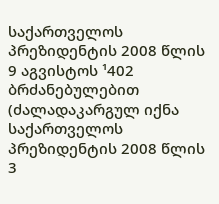საქართველოს პრეზიდენტის 2008 წლის 9 აგვისტოს ¹402 ბრძანებულებით (ძალადაკარგულ იქნა საქართველოს პრეზიდენტის 2008 წლის 3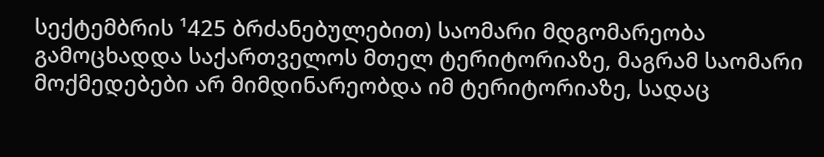სექტემბრის ¹425 ბრძანებულებით) საომარი მდგომარეობა გამოცხადდა საქართველოს მთელ ტერიტორიაზე, მაგრამ საომარი მოქმედებები არ მიმდინარეობდა იმ ტერიტორიაზე, სადაც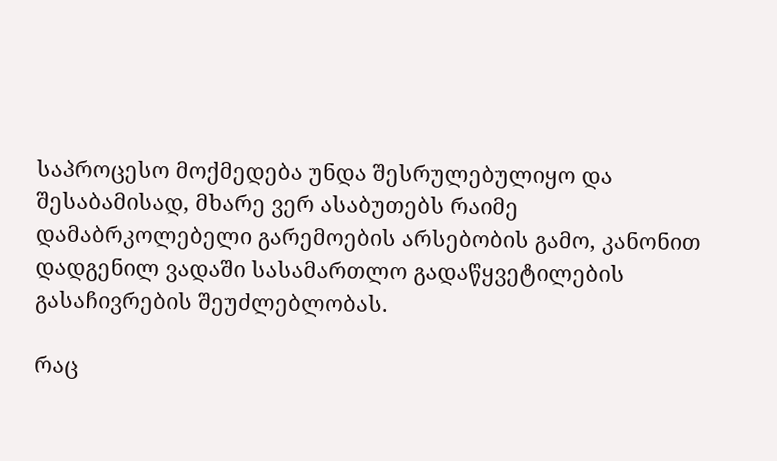საპროცესო მოქმედება უნდა შესრულებულიყო და შესაბამისად, მხარე ვერ ასაბუთებს რაიმე დამაბრკოლებელი გარემოების არსებობის გამო, კანონით დადგენილ ვადაში სასამართლო გადაწყვეტილების გასაჩივრების შეუძლებლობას.

რაც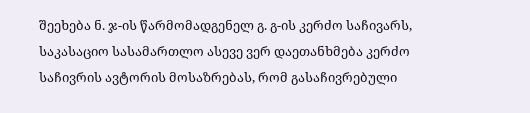შეეხება ნ. ჯ-ის წარმომადგენელ გ. გ-ის კერძო საჩივარს, საკასაციო სასამართლო ასევე ვერ დაეთანხმება კერძო საჩივრის ავტორის მოსაზრებას, რომ გასაჩივრებული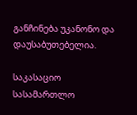განჩინება უკანონო და დაუსაბუთებელია.

საკასაციო სასამართლო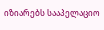იზიარებს სააპელაციო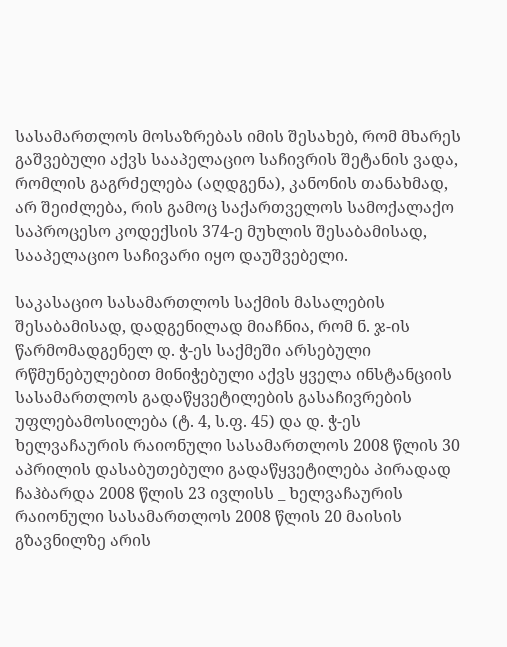სასამართლოს მოსაზრებას იმის შესახებ, რომ მხარეს გაშვებული აქვს სააპელაციო საჩივრის შეტანის ვადა, რომლის გაგრძელება (აღდგენა), კანონის თანახმად, არ შეიძლება, რის გამოც საქართველოს სამოქალაქო საპროცესო კოდექსის 374-ე მუხლის შესაბამისად, სააპელაციო საჩივარი იყო დაუშვებელი.

საკასაციო სასამართლოს საქმის მასალების შესაბამისად, დადგენილად მიაჩნია, რომ ნ. ჯ-ის წარმომადგენელ დ. ჭ-ეს საქმეში არსებული რწმუნებულებით მინიჭებული აქვს ყველა ინსტანციის სასამართლოს გადაწყვეტილების გასაჩივრების უფლებამოსილება (ტ. 4, ს.ფ. 45) და დ. ჭ-ეს ხელვაჩაურის რაიონული სასამართლოს 2008 წლის 30 აპრილის დასაბუთებული გადაწყვეტილება პირადად ჩაჰბარდა 2008 წლის 23 ივლისს _ ხელვაჩაურის რაიონული სასამართლოს 2008 წლის 20 მაისის გზავნილზე არის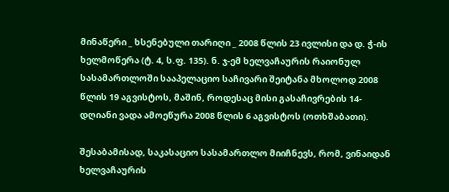მინაწერი _ ხსენებული თარიღი _ 2008 წლის 23 ივლისი და დ. ჭ-ის ხელმოწერა (ტ. 4, ს.ფ. 135). ნ. ჯ-ემ ხელვაჩაურის რაიონულ სასამართლოში სააპელაციო საჩივარი შეიტანა მხოლოდ 2008 წლის 19 აგვისტოს, მაშინ, როდესაც მისი გასაჩივრების 14-დღიანი ვადა ამოეწურა 2008 წლის 6 აგვისტოს (ოთხშაბათი).

შესაბამისად, საკასაციო სასამართლო მიიჩნევს, რომ, ვინაიდან ხელვაჩაურის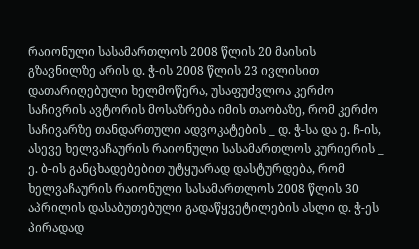რაიონული სასამართლოს 2008 წლის 20 მაისის გზავნილზე არის დ. ჭ-ის 2008 წლის 23 ივლისით დათარიღებული ხელმოწერა, უსაფუძვლოა კერძო საჩივრის ავტორის მოსაზრება იმის თაობაზე, რომ კერძო საჩივარზე თანდართული ადვოკატების _ დ. ჭ-სა და ე. ჩ-ის, ასევე ხელვაჩაურის რაიონული სასამართლოს კურიერის _ ე. ბ-ის განცხადებებით უტყუარად დასტურდება, რომ ხელვაჩაურის რაიონული სასამართლოს 2008 წლის 30 აპრილის დასაბუთებული გადაწყვეტილების ასლი დ. ჭ-ეს პირადად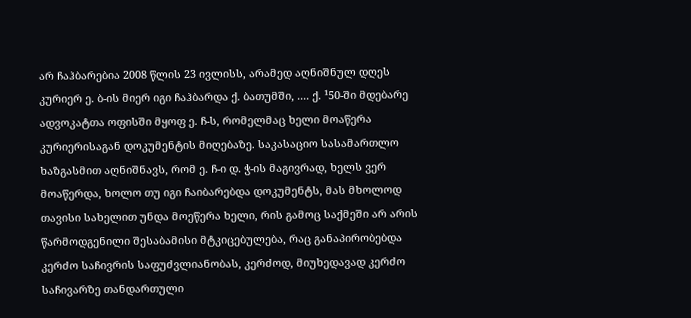არ ჩაჰბარებია 2008 წლის 23 ივლისს, არამედ აღნიშნულ დღეს კურიერ ე. ბ-ის მიერ იგი ჩაჰბარდა ქ. ბათუმში, .... ქ. ¹50-ში მდებარე ადვოკატთა ოფისში მყოფ ე. ჩ-ს, რომელმაც ხელი მოაწერა კურიერისაგან დოკუმენტის მიღებაზე. საკასაციო სასამართლო ხაზგასმით აღნიშნავს, რომ ე. ჩ-ი დ. ჭ-ის მაგივრად, ხელს ვერ მოაწერდა, ხოლო თუ იგი ჩაიბარებდა დოკუმენტს, მას მხოლოდ თავისი სახელით უნდა მოეწერა ხელი, რის გამოც საქმეში არ არის წარმოდგენილი შესაბამისი მტკიცებულება, რაც განაპირობებდა კერძო საჩივრის საფუძვლიანობას, კერძოდ, მიუხედავად კერძო საჩივარზე თანდართული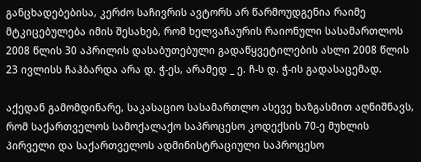განცხადებებისა, კერძო საჩივრის ავტორს არ წარმოუდგენია რაიმე მტკიცებულება იმის შესახებ, რომ ხელვაჩაურის რაიონული სასამართლოს 2008 წლის 30 აპრილის დასაბუთებული გადაწყვეტილების ასლი 2008 წლის 23 ივლისს ჩაჰბარდა არა დ. ჭ-ეს, არამედ _ ე. ჩ-ს დ. ჭ-ის გადასაცემად.

აქედან გამომდინარე, საკასაციო სასამართლო ასევე ხაზგასმით აღნიშნავს, რომ საქართველოს სამოქალაქო საპროცესო კოდექსის 70-ე მუხლის პირველი და საქართველოს ადმინისტრაციული საპროცესო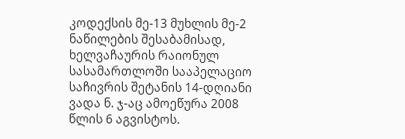კოდექსის მე-13 მუხლის მე-2 ნაწილების შესაბამისად, ხელვაჩაურის რაიონულ სასამართლოში სააპელაციო საჩივრის შეტანის 14-დღიანი ვადა ნ. ჯ-აც ამოეწურა 2008 წლის 6 აგვისტოს.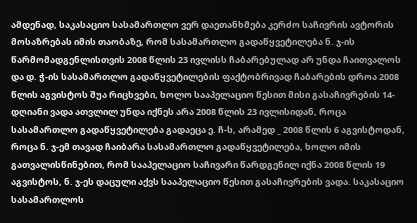ამდენად, საკასაციო სასამართლო ვერ დაეთანხმება კერძო საჩივრის ავტორის მოსაზრებას იმის თაობაზე, რომ სასამართლო გადაწყვეტილება ნ. ჯ-ის წარმომადგენლისთვის 2008 წლის 23 ივლისს ჩაბარებულად არ უნდა ჩაითვალოს და დ. ჭ-ის სასამართლო გადაწყვეტილების ფაქტობრივად ჩაბარების დროა 2008 წლის აგვისტოს შუა რიცხვები, ხოლო სააპელაციო წესით მისი გასაჩივრების 14-დღიანი ვადა ათვლილ უნდა იქნეს არა 2008 წლის 23 ივლისიდან, როცა სასამართლო გადაწყვეტილება გადაეცა ე. ჩ-ს, არამედ _ 2008 წლის 6 აგვისტოდან, როცა ნ. ჯ-ემ თავად ჩაიბარა სასამართლო გადაწყვეტილება, ხოლო იმის გათვალისწინებით, რომ სააპელაციო საჩივარი წარდგენილ იქნა 2008 წლის 19 აგვისტოს, ნ. ჯ-ეს დაცული აქვს სააპელაციო წესით გასაჩივრების ვადა. საკასაციო სასამართლოს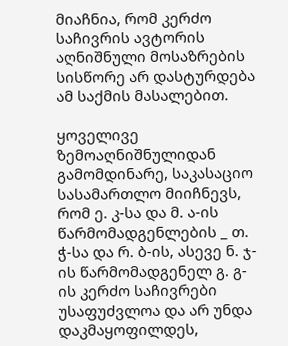მიაჩნია, რომ კერძო საჩივრის ავტორის აღნიშნული მოსაზრების სისწორე არ დასტურდება ამ საქმის მასალებით.

ყოველივე ზემოაღნიშნულიდან გამომდინარე, საკასაციო სასამართლო მიიჩნევს, რომ ე. კ-სა და მ. ა-ის წარმომადგენლების _ თ. ჭ-სა და რ. ბ-ის, ასევე ნ. ჯ-ის წარმომადგენელ გ. გ-ის კერძო საჩივრები უსაფუძვლოა და არ უნდა დაკმაყოფილდეს,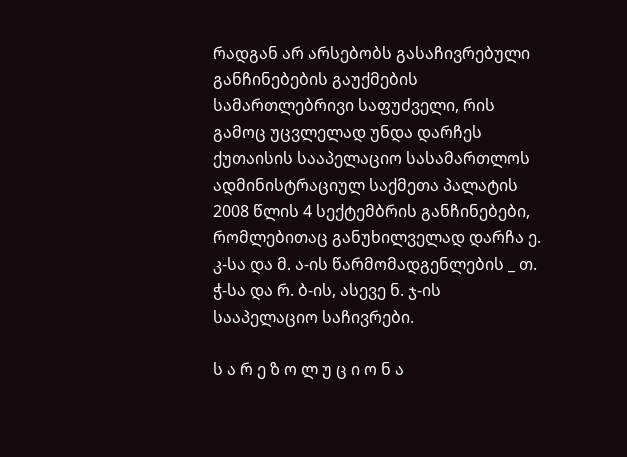რადგან არ არსებობს გასაჩივრებული განჩინებების გაუქმების სამართლებრივი საფუძველი, რის გამოც უცვლელად უნდა დარჩეს ქუთაისის სააპელაციო სასამართლოს ადმინისტრაციულ საქმეთა პალატის 2008 წლის 4 სექტემბრის განჩინებები, რომლებითაც განუხილველად დარჩა ე. კ-სა და მ. ა-ის წარმომადგენლების _ თ. ჭ-სა და რ. ბ-ის, ასევე ნ. ჯ-ის სააპელაციო საჩივრები.

ს ა რ ე ზ ო ლ უ ც ი ო ნ ა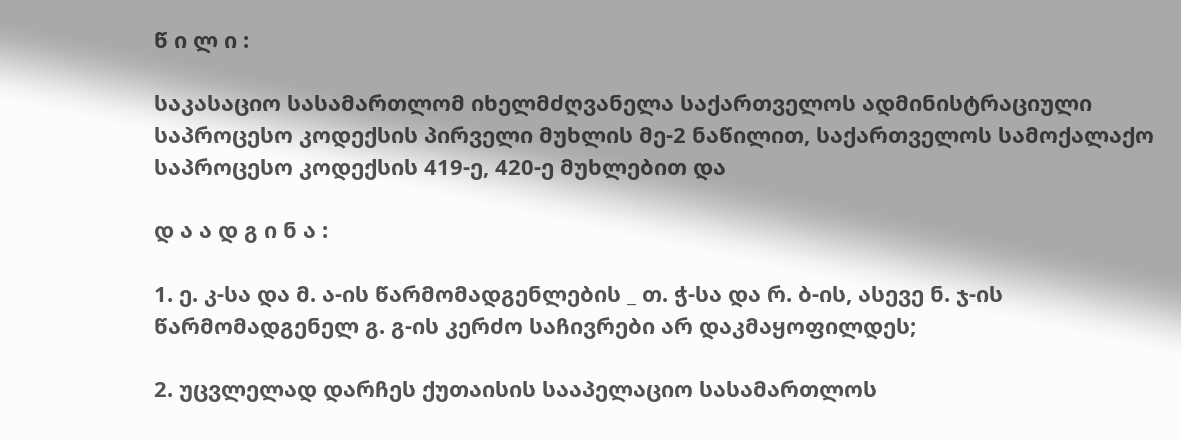წ ი ლ ი :

საკასაციო სასამართლომ იხელმძღვანელა საქართველოს ადმინისტრაციული საპროცესო კოდექსის პირველი მუხლის მე-2 ნაწილით, საქართველოს სამოქალაქო საპროცესო კოდექსის 419-ე, 420-ე მუხლებით და

დ ა ა დ გ ი ნ ა :

1. ე. კ-სა და მ. ა-ის წარმომადგენლების _ თ. ჭ-სა და რ. ბ-ის, ასევე ნ. ჯ-ის წარმომადგენელ გ. გ-ის კერძო საჩივრები არ დაკმაყოფილდეს;

2. უცვლელად დარჩეს ქუთაისის სააპელაციო სასამართლოს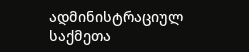ადმინისტრაციულ საქმეთა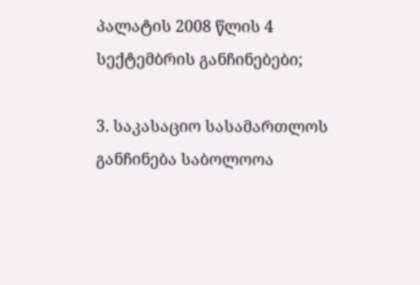პალატის 2008 წლის 4 სექტემბრის განჩინებები;

3. საკასაციო სასამართლოს განჩინება საბოლოოა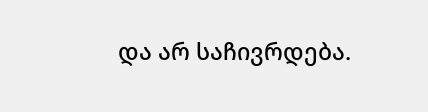და არ საჩივრდება.